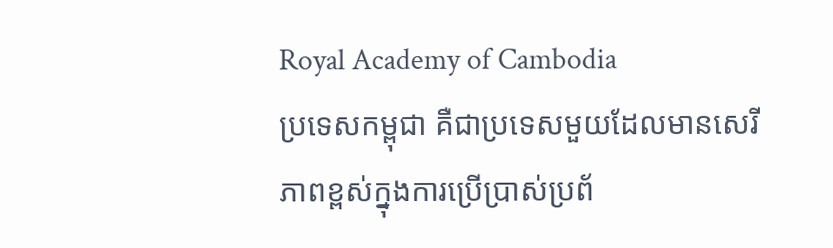Royal Academy of Cambodia
ប្រទេសកម្ពុជា គឺជាប្រទេសមួយដែលមានសេរីភាពខ្ពស់ក្នុងការប្រើប្រាស់ប្រព័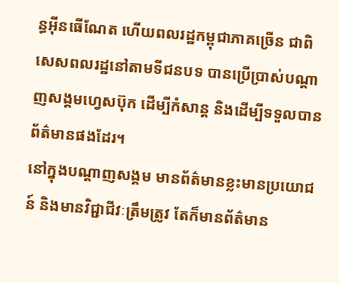ន្ធអ៊ីនធើណែត ហើយពលរដ្ឋកម្ពុជាភាគច្រើន ជាពិសេសពលរដ្ឋនៅតាមទីជនបទ បានប្រើប្រាស់បណ្តាញសង្គមហ្វេសប៊ុក ដើម្បីកំសាន្ត និងដើម្បីទទួលបានព័ត៌មានផងដែរ។
នៅក្នុងបណ្តាញសង្គម មានព័ត៌មានខ្លះមានប្រយោជន៍ និងមានវិជ្ជាជីវៈត្រឹមត្រូវ តែក៏មានព័ត៌មាន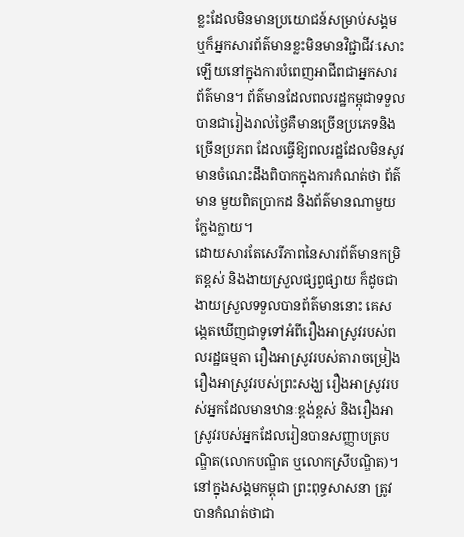ខ្លះដែលមិនមានប្រយោជន៍សម្រាប់សង្គម ឬក៏អ្នកសារព័ត៌មានខ្លះមិនមានវិជ្ជាជីវៈសោះឡើយនៅក្នុងការបំពេញអាជីពជាអ្នកសារព័ត៌មាន។ ព័ត៌មានដែលពលរដ្ឋកម្ពុជាទទួលបានជារៀងរាល់ថ្ងៃគឺមានច្រើនប្រភេទនិងច្រើនប្រភព ដែលធ្វើឱ្យពលរដ្ឋដែលមិនសូវមានចំណេះដឹងពិបាកក្នុងការកំណត់ថា ព័ត៌មាន មួយពិតប្រាកដ និងព័ត៌មានណាមួយក្លែងក្លាយ។
ដោយសារតែសេរីភាពនៃសារព័ត៌មានកម្រិតខ្ពស់ និងងាយស្រួលផ្សព្វផ្សាយ ក៏ដូចជាងាយស្រួលទទួលបានព័ត៌មាននោះ គេសង្កេតឃើញជាទូទៅអំពីរឿងអាស្រូវរបស់ពលរដ្ឋធម្មតា រឿងអាស្រូវរបស់តារាចម្រៀង រឿងអាស្រូវរបស់ព្រះសង្ឃ រឿងអាស្រូវរបស់អ្នកដែលមានឋានៈខ្ពង់ខ្ពស់ និងរឿងអាស្រូវរបស់អ្នកដែលរៀនបានសញ្ញាបត្របណ្ឌិត(លោកបណ្ឌិត ឬលោកស្រីបណ្ឌិត)។
នៅក្នុងសង្គមកម្ពុជា ព្រះពុទ្ធសាសនា ត្រូវបានកំណត់ថាជា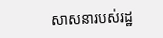សាសនារបស់រដ្ឋ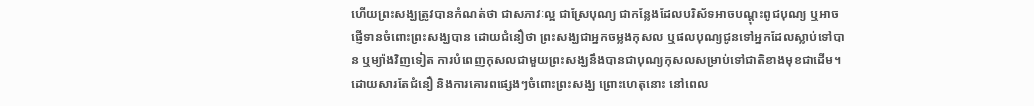ហើយព្រះសង្ឃត្រូវបានកំណត់ថា ជាសភាវៈល្អ ជាស្រែបុណ្យ ជាកន្លែងដែលបរិស័ទអាចបណ្តុះពូជបុណ្យ ឬអាចផ្ញើទានចំពោះព្រះសង្ឃបាន ដោយជំនឿថា ព្រះសង្ឃជាអ្នកចម្លងកុសល ឬផលបុណ្យជូនទៅអ្នកដែលស្លាប់ទៅបាន ឬម្យ៉ាងវិញទៀត ការបំពេញកុសលជាមួយព្រះសង្ឃនឹងបានជាបុណ្យកុសលសម្រាប់ទៅជាតិខាងមុខជាដើម។ ដោយសារតែជំនឿ និងការគោរពផ្សេងៗចំពោះព្រះសង្ឃ ព្រោះហេតុនោះ នៅពេល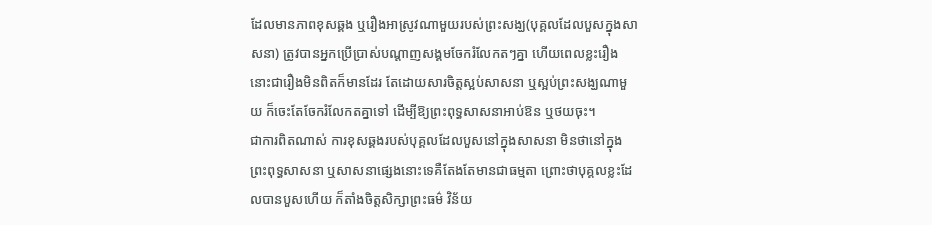ដែលមានភាពខុសឆ្គង ឬរឿងអាស្រូវណាមួយរបស់ព្រះសង្ឃ(បុគ្គលដែលបួសក្នុងសាសនា) ត្រូវបានអ្នកប្រើប្រាស់បណ្តាញសង្គមចែករំលែកតៗគ្នា ហើយពេលខ្លះរឿងនោះជារឿងមិនពិតក៏មានដែរ តែដោយសារចិត្តស្អប់សាសនា ឬស្អប់ព្រះសង្ឃណាមួយ ក៏ចេះតែចែករំលែកតគ្នាទៅ ដើម្បីឱ្យព្រះពុទ្ធសាសនាអាប់ឱន ឬថយចុះ។
ជាការពិតណាស់ ការខុសឆ្គងរបស់បុគ្គលដែលបួសនៅក្នុងសាសនា មិនថានៅក្នុងព្រះពុទ្ធសាសនា ឬសាសនាផ្សេងនោះទេគឺតែងតែមានជាធម្មតា ព្រោះថាបុគ្គលខ្លះដែលបានបួសហើយ ក៏តាំងចិត្តសិក្សាព្រះធម៌ វិន័យ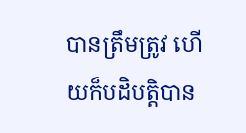បានត្រឹមត្រូវ ហើយក៏បដិបត្តិបាន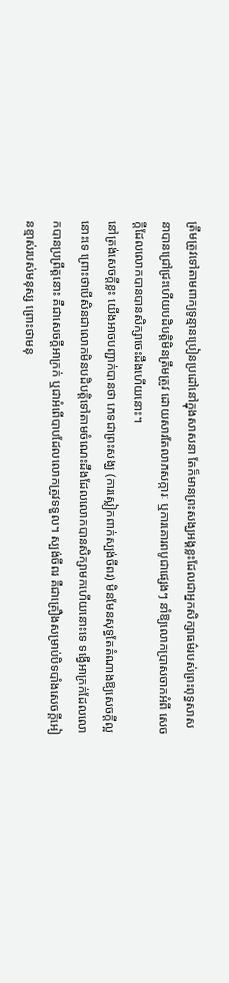ត្រឹមត្រូវទៅតាមពាក្យទូន្មានប្រៀនប្រដៅនៅក្នុងសាសនា តែក៏មានព្រះសង្ឃអង្គខ្លះដែលជាអ្នកសិក្សាធម៌របស់ព្រះពុទ្ធសាសនាបានជ្រៅជ្រះហើយបដិបត្តិមិនត្រឹមត្រូវ ដោយសារតែលាភសក្ការៈ ឬការគោរពបូជាផ្សេងៗ នាំឱ្យលោកប្រាសចាកអំពី សេចក្តីដែលលោកបានបានសិក្សាចេះដឹងហើយនោះ។
នៅត្រង់សេចក្តីខ្លះ យើងអាចបញ្ជាក់បានថា ភេទជាព្រះសង្ឃ (ការស្លៀកពាក់ស្បង់ចីពរ) មិនមែនសុទ្ធតែតំណាងឱ្យសេចក្តីល្អនោះទេ ព្រោះថាបើសិនជាលោកមិនបដិបត្តិទៅតាមចំណេះដឹងដែលលោកបានសិក្សាមកហើយនោះទេ ទង្វើអាក្រក់ដែលលោកបានប្រព្រឹត្តនោះ គឺជាសេចក្តីអាក្រក់ ឬជាអំពើបាបដែលលោកត្រូវទទួល។ ស្បង់ចីពរ គឺជាគ្រឿងសម្រាប់បិទបាំងសេចក្តីអៀនខ្មាស់របស់មនុស្ស ព្រោះថាមនុ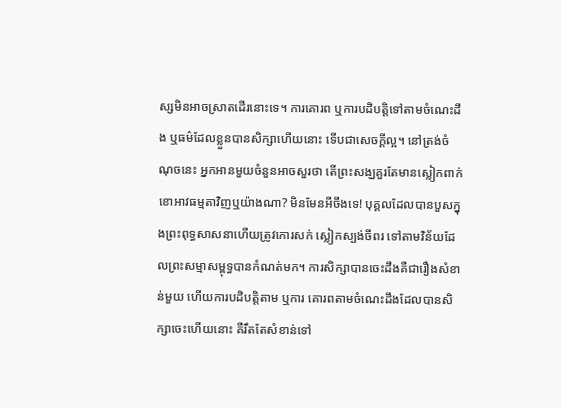ស្សមិនអាចស្រាតដើរនោះទេ។ ការគោរព ឬការបដិបត្តិទៅតាមចំណេះដឹង ឬធម៌ដែលខ្លួនបានសិក្សាហើយនោះ ទើបជាសេចក្តីល្អ។ នៅត្រង់ចំណុចនេះ អ្នកអានមួយចំនួនអាចសួរថា តើព្រះសង្ឃគួរតែមានស្លៀកពាក់ខោអាវធម្មតាវិញឬយ៉ាងណា? មិនមែនអីចឹងទេ! បុគ្គលដែលបានបួសក្នុងព្រះពុទ្ធសាសនាហើយត្រូវកោរសក់ ស្លៀកស្បង់ចីពរ ទៅតាមវិន័យដែលព្រះសម្មាសម្ពុទ្ធបានកំណត់មក។ ការសិក្សាបានចេះដឹងគឺជារឿងសំខាន់មួយ ហើយការបដិបត្តិតាម ឬការ គោរពតាមចំណេះដឹងដែលបានសិក្សាចេះហើយនោះ គឺរឹតតែសំខាន់ទៅ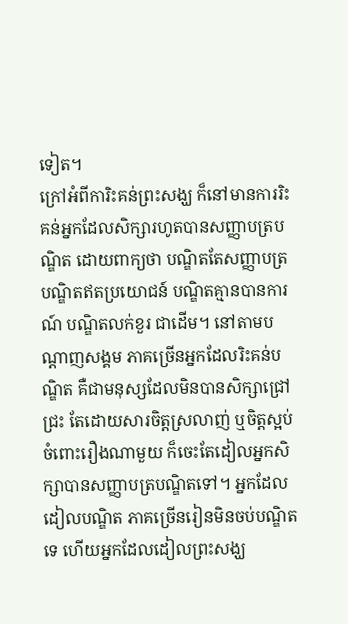ទៀត។
ក្រៅអំពីការិះគន់ព្រះសង្ឃ ក៏នៅមានការរិះគន់អ្នកដែលសិក្សារហូតបានសញ្ញាបត្របណ្ឌិត ដោយពាក្យថា បណ្ឌិតតែសញ្ញាបត្រ បណ្ឌិតឥតប្រយោជន៍ បណ្ឌិតគ្មានបានការណ៍ បណ្ឌិតលក់ខួរ ជាដើម។ នៅតាមបណ្តាញសង្គម ភាគច្រើនអ្នកដែលរិះគន់បណ្ឌិត គឺជាមនុស្សដែលមិនបានសិក្សាជ្រៅជ្រះ តែដោយសារចិត្តស្រលាញ់ ឬចិត្តស្អប់ចំពោះរឿងណាមួយ ក៏ចេះតែដៀលអ្នកសិក្សាបានសញ្ញាបត្របណ្ឌិតទៅ។ អ្នកដែលដៀលបណ្ឌិត ភាគច្រើនរៀនមិនចប់បណ្ឌិតទេ ហើយអ្នកដែលដៀលព្រះសង្ឃ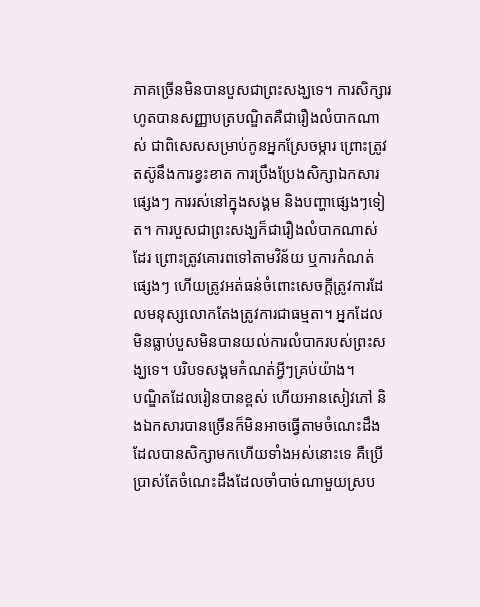ភាគច្រើនមិនបានបួសជាព្រះសង្ឃទេ។ ការសិក្សារហូតបានសញ្ញាបត្របណ្ឌិតគឺជារឿងលំបាកណាស់ ជាពិសេសសម្រាប់កូនអ្នកស្រែចម្ការ ព្រោះត្រូវតស៊ូនឹងការខ្វះខាត ការប្រឹងប្រែងសិក្សាឯកសារផ្សេងៗ ការរស់នៅក្នុងសង្គម និងបញ្ហាផ្សេងៗទៀត។ ការបួសជាព្រះសង្ឃក៏ជារឿងលំបាកណាស់ដែរ ព្រោះត្រូវគោរពទៅតាមវិន័យ ឬការកំណត់ផ្សេងៗ ហើយត្រូវអត់ធន់ចំពោះសេចក្តីត្រូវការដែលមនុស្សលោកតែងត្រូវការជាធម្មតា។ អ្នកដែលមិនធ្លាប់បួសមិនបានយល់ការលំបាករបស់ព្រះសង្ឃទេ។ បរិបទសង្គមកំណត់អ្វីៗគ្រប់យ៉ាង។
បណ្ឌិតដែលរៀនបានខ្ពស់ ហើយអានសៀវភៅ និងឯកសារបានច្រើនក៏មិនអាចធ្វើតាមចំណេះដឹងដែលបានសិក្សាមកហើយទាំងអស់នោះទេ គឺប្រើប្រាស់តែចំណេះដឹងដែលចាំបាច់ណាមួយស្រប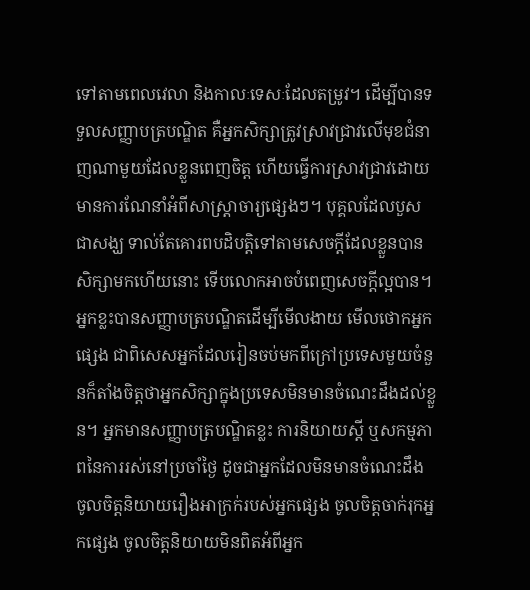ទៅតាមពេលវេលា និងកាលៈទេសៈដែលតម្រូវ។ ដើម្បីបានទទួលសញ្ញាបត្របណ្ឌិត គឺអ្នកសិក្សាត្រូវស្រាវជ្រាវលើមុខជំនាញណាមួយដែលខ្លួនពេញចិត្ត ហើយធ្វើការស្រាវជ្រាវដោយមានការណែនាំអំពីសាស្ត្រាចារ្យផ្សេងៗ។ បុគ្គលដែលបួសជាសង្ឃ ទាល់តែគោរពបដិបត្តិទៅតាមសេចក្តីដែលខ្លួនបានសិក្សាមកហើយនោះ ទើបលោកអាចបំពេញសេចក្តីល្អបាន។
អ្នកខ្លះបានសញ្ញាបត្របណ្ឌិតដើម្បីមើលងាយ មើលថោកអ្នកផ្សេង ជាពិសេសអ្នកដែលរៀនចប់មកពីក្រៅប្រទេសមួយចំនួនក៏តាំងចិត្តថាអ្នកសិក្សាក្នុងប្រទេសមិនមានចំណេះដឹងដល់ខ្លួន។ អ្នកមានសញ្ញាបត្របណ្ឌិតខ្លះ ការនិយាយស្តី ឬសកម្មភាពនៃការរស់នៅប្រចាំថ្ងៃ ដូចជាអ្នកដែលមិនមានចំណេះដឹង ចូលចិត្តនិយាយរឿងអាក្រក់របស់អ្នកផ្សេង ចូលចិត្តចាក់រុកអ្នកផ្សេង ចូលចិត្តនិយាយមិនពិតអំពីអ្នក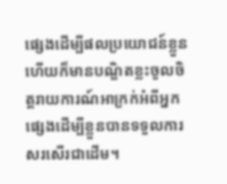ផ្សេងដើម្បីផលប្រយោជន៍ខ្លួន ហើយក៏មានបណ្ឌិតខ្លះចូលចិត្តរាយការណ៍អាក្រក់អំពីអ្នកផ្សេងដើម្បីខ្លួនបានទទួលការសរសើរជាដើម។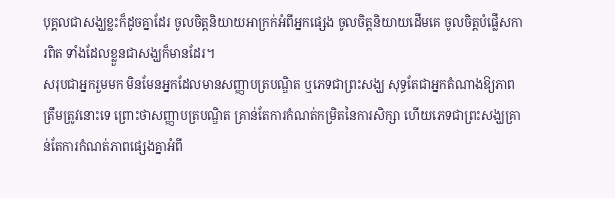បុគ្គលជាសង្ឃខ្លះក៏ដូចគ្នាដែរ ចូលចិត្តនិយាយអាក្រក់អំពីអ្នកផ្សេង ចូលចិត្តនិយាយដើមគេ ចូលចិត្តបំផ្លើសការពិត ទាំងដែលខ្លួនជាសង្ឃក៏មានដែរ។
សរុបជាអ្នករួមមក មិនមែនអ្នកដែលមានសញ្ញាបត្របណ្ឌិត ឬភេទជាព្រះសង្ឃ សុទ្ធតែជាអ្នកតំណាងឱ្យភាពត្រឹមត្រូវនោះទេ ព្រោះថាសញ្ញាបត្របណ្ឌិត គ្រាន់តែការកំណត់កម្រិតនៃការសិក្សា ហើយភេទជាព្រះសង្ឃគ្រាន់តែការកំណត់ភាពផ្សេងគ្នាអំពី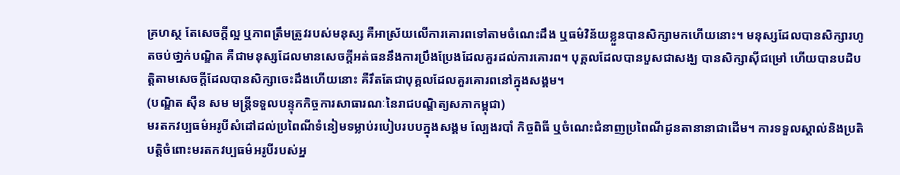គ្រហស្ថ តែសេចក្តីល្អ ឬភាពត្រឹមត្រូវរបស់មនុស្ស គឺអាស្រ័យលើការគោរពទៅតាមចំណេះដឹង ឬធម៌វិន័យខ្លួនបានសិក្សាមកហើយនោះ។ មនុស្សដែលបានសិក្សារហូតចប់ថា្នក់បណ្ឌិត គឺជាមនុស្សដែលមានសេចក្តីអត់ធននឹងការប្រឹងប្រែងដែលគួរដល់ការគោរព។ បុគ្គលដែលបានបួសជាសង្ឃ បានសិក្សាស៊ីជម្រៅ ហើយបានបដិបត្តិតាមសេចក្តីដែលបានសិក្សាចេះដឹងហើយនោះ គឺរឹតតែជាបុគ្គលដែលគួរគោរពនៅក្នុងសង្គម។
(បណ្ឌិត ស៊ឺន សម មន្ត្រីទទួលបន្ទុកកិច្ចការសាធារណៈនៃរាជបណ្ឌិត្យសភាកម្ពុជា)
មរតកវប្បធម៌អរូបីសំដៅដល់ប្រពៃណីទំនៀមទម្លាប់របៀបរបបក្នុងសង្គម ល្បែងរបាំ កិច្ចពិធី ឬចំណេះជំនាញប្រពៃណីដូនតានានាជាដើម។ ការទទួលស្គាល់និងប្រតិបត្តិចំពោះមរតកវប្បធម៌អរូបីរបស់អ្ន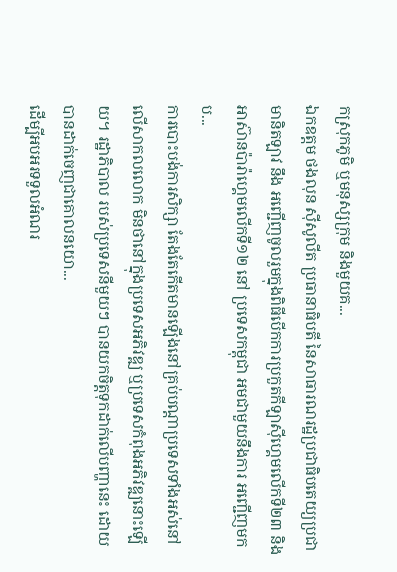កស្រុកភូមិ ឬមនុស្សក្រុម និងមួយគ...
ឯកឧត្តម ថងលុន ស៊ីសូលីត ប្រធានាធិបតី នៃសាធារណរដ្ឋប្រជាធិបតេយ្យប្រជាមានិតឡាវ នឹង អញ្ជើញចូលរួមក្នុងពិធីបើកការប្រកួតកីឡាស៊ីហ្គេមលើកទី២៣ និងអាស៊ានប៉ារ៉ាហ្គេមលើកទី១២ នៅ ប្រទេសកម្ពុជា អមជាមួយនឹងការ អញ្ជើញមកប...
ការបោះបង់ការសិក្សា តែងតែកើតមានឡើងនៅគ្រប់បណ្តាប្រទេសទាំងអស់នៅលើសាកលលោក មិនថានៅក្នុងប្រទេសអភិវឌ្ឍ ឬប្រទេសកំពុងអភិវឌ្ឍនោះឡើយ។ រដ្ឋាភិបាល របស់ប្រទេសនីមួយៗ បានយកចិត្តទុកដាក់លើបញ្ហានេះ ដោយបានដាក់ចេញជាគោលនយោ...
ដើម្បីអបអរទទួលអំណរ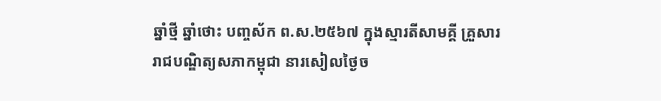ឆ្នាំថ្មី ឆ្នាំថោះ បញ្ចស័ក ព.ស.២៥៦៧ ក្នុងស្មារតីសាមគ្គី គ្រួសាររាជបណ្ឌិត្យសភាកម្ពុជា នារសៀលថ្ងៃច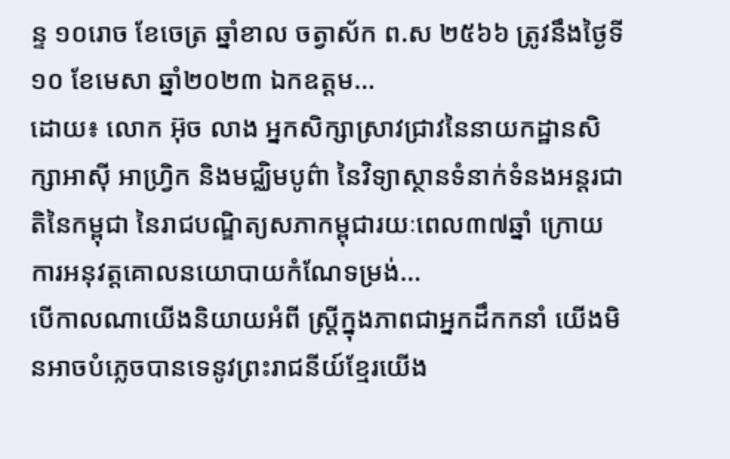ន្ទ ១០រោច ខែចេត្រ ឆ្នាំខាល ចត្វាស័ក ព.ស ២៥៦៦ ត្រូវនឹងថ្ងៃទី១០ ខែមេសា ឆ្នាំ២០២៣ ឯកឧត្តម...
ដោយ៖ លោក អ៊ុច លាង អ្នកសិក្សាស្រាវជ្រាវនៃនាយកដ្ឋានសិក្សាអាស៊ី អាហ្វ្រិក និងមជ្ឈិមបូព៌ា នៃវិទ្យាស្ថានទំនាក់ទំនងអន្តរជាតិនៃកម្ពុជា នៃរាជបណ្ឌិត្យសភាកម្ពុជារយៈពេល៣៧ឆ្នាំ ក្រោយការអនុវត្តគោលនយោបាយកំណែទម្រង់...
បើកាលណាយើងនិយាយអំពី ស្រ្តីក្នុងភាពជាអ្នកដឹកកនាំ យើងមិនអាចបំភ្លេចបានទេនូវព្រះរាជនីយ៍ខ្មែរយើង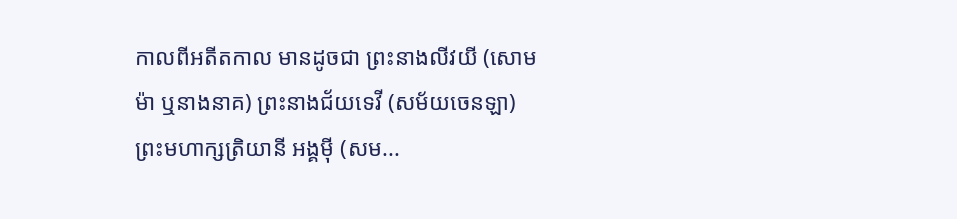កាលពីអតីតកាល មានដូចជា ព្រះនាងលីវយី (សោមម៉ា ឬនាងនាគ) ព្រះនាងជ័យទេវី (សម័យចេនឡា) ព្រះមហាក្សត្រិយានី អង្គម៉ី (សម...